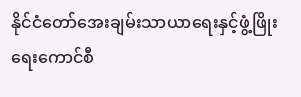နိုင်ငံတော်အေးချမ်းသာယာရေးနှင့်ဖွံ့ဖြိုးရေးကောင်စီ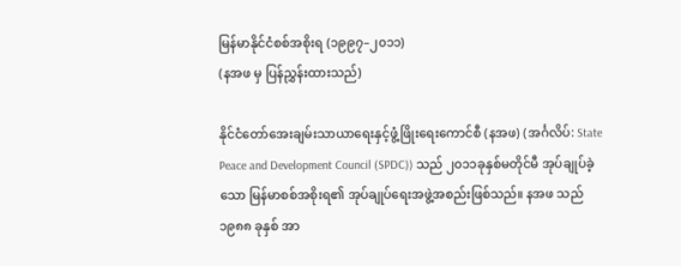မြန်မာနိုင်ငံစစ်အစိုးရ (၁၉၉၇–၂၀၁၁)
(နအဖ မှ ပြန်ညွှန်းထားသည်)

နိုင်ငံတော်အေးချမ်းသာယာရေးနှင့်ဖွံ့ဖြိုးရေးကောင်စီ (နအဖ) (အင်္ဂလိပ်: State Peace and Development Council (SPDC)) သည် ၂၀၁၁ခုနှစ်မတိုင်မီ အုပ်ချုပ်ခဲ့သော မြန်မာစစ်အစိုးရ၏ အုပ်ချုပ်ရေးအဖွဲ့အစည်းဖြစ်သည်။ နအဖ သည် ၁၉၈၈ ခုနှစ် အာ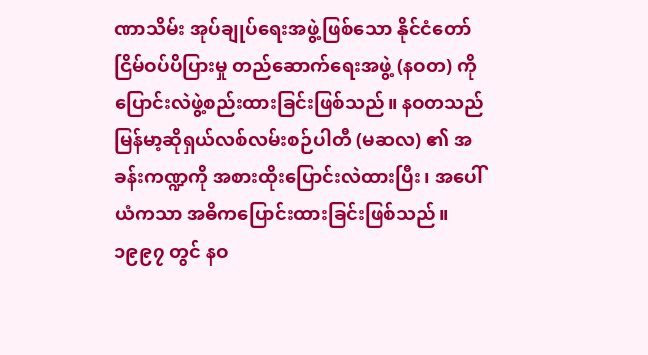ဏာသိမ်း အုပ်ချုပ်ရေးအဖွဲ့ဖြစ်သော နိုင်ငံတော် ငြိမ်ဝပ်ပိပြားမှု တည်ဆောက်ရေးအဖွဲ့ (နဝတ) ကို ပြောင်းလဲဖွဲ့စည်းထားခြင်းဖြစ်သည်။ နဝတသည် မြန်မာ့ဆိုရှယ်လစ်လမ်းစဉ်ပါတီ (မဆလ) ၏ အခန်းကဏ္ဍကို အစားထိုးပြောင်းလဲထားပြီး၊ အပေါ်ယံကသာ အဓိကပြောင်းထားခြင်းဖြစ်သည်။ ၁၉၉၇ တွင် နဝ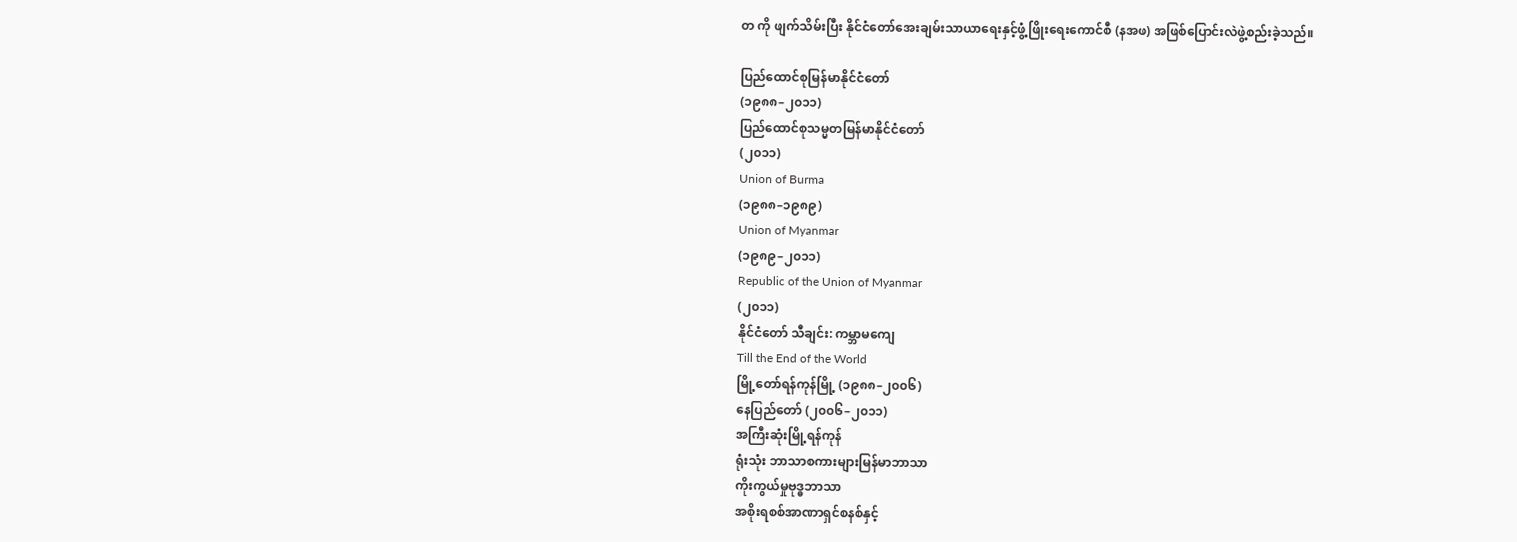တ ကို ဖျက်သိမ်းပြီး နိုင်ငံတော်အေးချမ်းသာယာရေးနှင့်ဖွံ့ဖြိုးရေးကောင်စီ (နအဖ) အဖြစ်ပြောင်းလဲဖွဲ့စည်းခဲ့သည်။

ပြည်ထောင်စုမြန်မာနိုင်ငံတော်
(၁၉၈၈–၂၀၁၁)
ပြည်ထောင်စုသမ္မတမြန်မာနိုင်ငံတော်
(၂၀၁၁)
Union of Burma
(၁၉၈၈–၁၉၈၉)
Union of Myanmar
(၁၉၈၉–၂၀၁၁)
Republic of the Union of Myanmar
(၂၀၁၁)
နိုင်ငံတော် သီချင်း: ကမ္ဘာမကျေ
Till the End of the World
မြို့တော်ရန်ကုန်မြို့ (၁၉၈၈–၂၀၀၆)
နေပြည်တော် (၂၀၀၆–၂၀၁၁)
အကြီးဆုံးမြို့ရန်ကုန်
ရုံးသုံး ဘာသာစကားများမြန်မာဘာသာ
ကိုးကွယ်မှုဗုဒ္ဓဘာသာ
အစိုးရစစ်အာဏာရှင်စနစ်နှင့်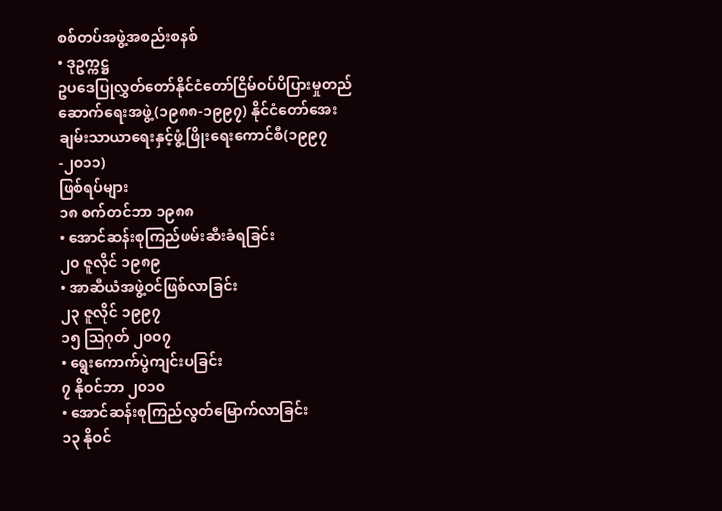စစ်တပ်အဖွဲ့အစည်းစနစ်
• ဒုဥက္ကဋ္ဌ
ဥပဒေပြုလွှတ်တော်နိုင်ငံတော်ငြိမ်ဝပ်ပိပြားမှုတည်ဆောက်ရေးအဖွဲ့(၁၉၈၈-၁၉၉၇) နိုင်ငံတော်အေးချမ်းသာယာရေးနှင့်ဖွံ့ဖြိုးရေးကောင်စီ(၁၉၉၇-၂၀၁၁)
ဖြစ်ရပ်များ
၁၈ စက်တင်ဘာ ၁၉၈၈
• အောင်ဆန်းစုကြည်ဖမ်းဆီးခံရခြင်း
၂၀ ဇူလိုင် ၁၉၈၉
• အာဆီယံအဖွဲ့ဝင်ဖြစ်လာခြင်း
၂၃ ဇူလိုင် ၁၉၉၇
၁၅ ဩဂုတ် ၂၀၀၇
• ရွေးကောက်ပွဲကျင်းပခြင်း
၇ နိုဝင်ဘာ ၂၀၁၀
• အောင်ဆန်းစုကြည်လွတ်မြောက်လာခြင်း
၁၃ နိုဝင်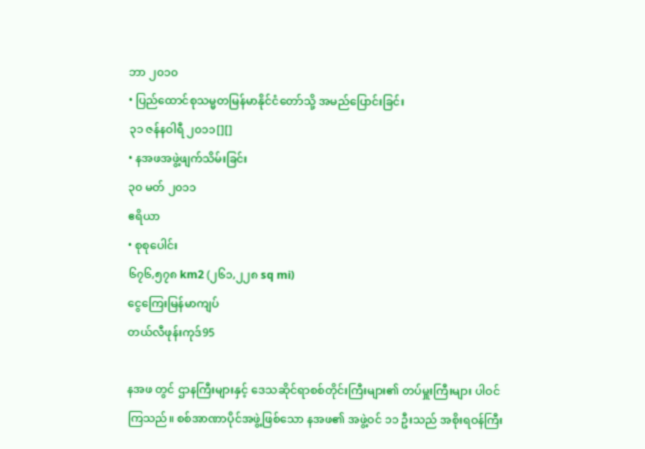ဘာ ၂၀၁၀
• ပြည်ထောင်စုသမ္မတမြန်မာနိုင်ငံတော်သို့ အမည်ပြောင်းခြင်း
၃၁ ဇန်နဝါရီ ၂၀၁၁[][]
• နအဖအဖွဲ့ဖျက်သိမ်းခြင်း
၃၀ မတ် ၂၀၁၁
ဧရိယာ
• စုစုပေါင်း
၆၇၆,၅၇၈ km2 (၂၆၁,၂၂၈ sq mi)
ငွေကြေးမြန်မာကျပ်
တယ်လီဖုန်းကုဒ်95

နအဖ တွင် ဌာနကြီးများနှင့် ဒေသဆိုင်ရာစစ်တိုင်းကြီးများ၏ တပ်မှူးကြီးများ ပါဝင်ကြသည်။ စစ်အာဏာပိုင်အဖွဲ့ဖြစ်သော နအဖ၏ အဖွဲ့ဝင် ၁၁ ဦးသည် အစိုးရဝန်ကြီး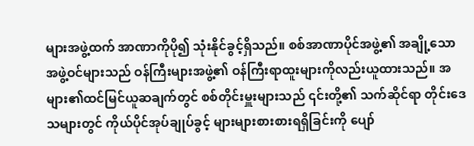များအဖွဲ့ထက် အာဏာကိုပို၍ သုံးနိုင်ခွင့်ရှိသည်။ စစ်အာဏာပိုင်အဖွဲ့၏ အချို့သောအဖွဲ့ဝင်များသည် ဝန်ကြီးများအဖွဲ့၏ ဝန်ကြီးရာထူးများကိုလည်းယူထားသည်။ အများ၏ထင်မြင်ယူဆချက်တွင် စစ်တိုင်းမှူးများသည် ၎င်းတို့၏ သက်ဆိုင်ရာ တိုင်းဒေသများတွင် ကိုယ်ပိုင်အုပ်ချုပ်ခွင့် များများစားစားရရှိခြင်းကို ပျော်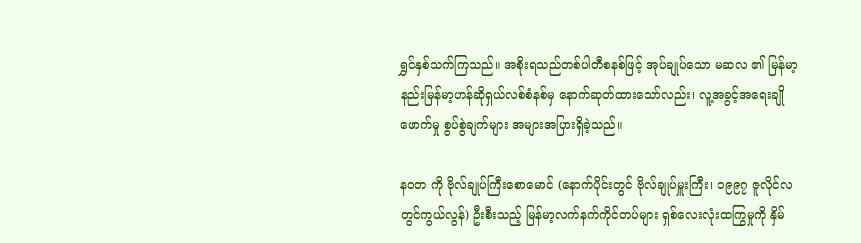ရွှင်နှစ်သက်ကြသည်။ အစိုးရသည်တစ်ပါတီစနစ်ဖြင့် အုပ်ချုပ်သော မဆလ ၏ မြန်မာ့နည်းမြန်မာ့ဟန်ဆိုရှယ်လစ်စံနစ်မှ နောက်ဆုတ်ထားသော်လည်း၊ လူ့အခွင့်အရေးချိုဖောက်မှု စွပ်စွဲချက်များ အများအပြားရှိခဲ့သည်။

နဝတ ကို ဗိုလ်ချုပ်ကြီးစောမောင် (နောက်ပိုင်းတွင် ဗိုလ်ချုပ်မှူးကြီး၊ ၁၉၉၇ ဇူလိုင်လတွင်ကွယ်လွန်) ဦးစီးသည့် မြန်မာ့လက်နက်ကိုင်တပ်များ ရှစ်လေးလုံးထကြွမှုကို နှိမ်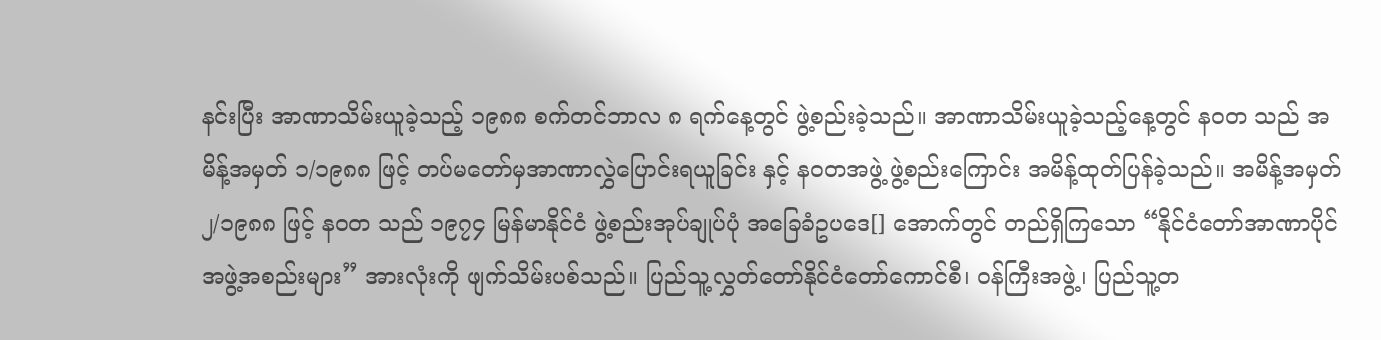နင်းပြီး အာဏာသိမ်းယူခဲ့သည့် ၁၉၈၈ စက်တင်ဘာလ ၈ ရက်နေ့တွင် ဖွဲ့စည်းခဲ့သည်။ အာဏာသိမ်းယူခဲ့သည့်နေ့တွင် နဝတ သည် အမိန့်အမှတ် ၁/၁၉၈၈ ဖြင့် တပ်မတော်မှအာဏာလွှဲပြောင်းရယူခြင်း နှင့် နဝတအဖွဲ့ ဖွဲ့စည်းကြောင်း အမိန့်ထုတ်ပြန်ခဲ့သည်။ အမိန့်အမှတ် ၂/၁၉၈၈ ဖြင့် နဝတ သည် ၁၉၇၄ မြန်မာနိုင်ငံ ဖွဲ့စည်းအုပ်ချုပ်ပုံ အခြေခံဥပဒေ[] အောက်တွင် တည်ရှိကြသော “နိုင်ငံတော်အာဏာပိုင်အဖွဲ့အစည်းများ” အားလုံးကို ဖျက်သိမ်းပစ်သည်။ ပြည်သူ့လွှတ်တော်နိုင်ငံတော်ကောင်စီ၊ ဝန်ကြီးအဖွဲ့၊ ပြည်သူ့တ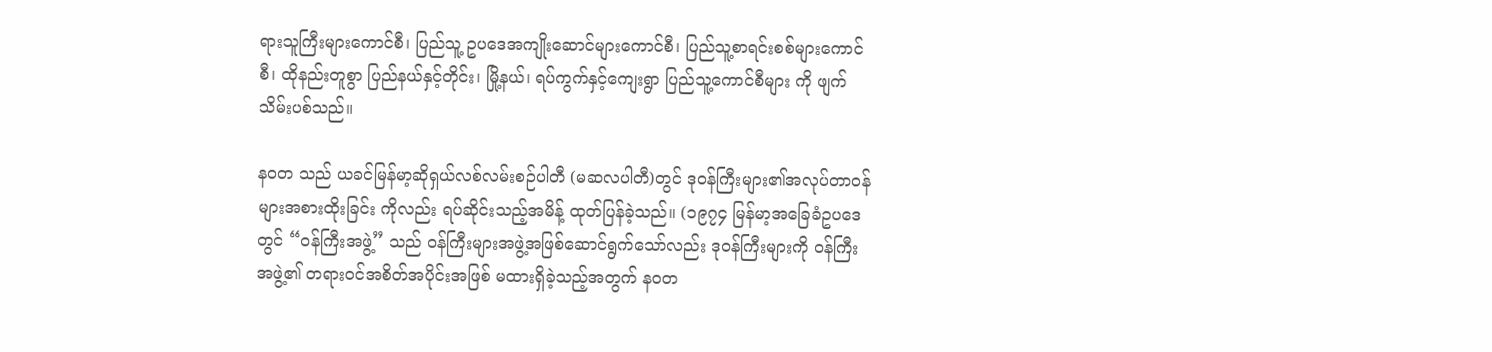ရားသူကြီးများကောင်စီ၊ ပြည်သူ့ ဥပဒေအကျိုးဆောင်များကောင်စီ၊ ပြည်သူ့စာရင်းစစ်များကောင်စီ၊ ထိုနည်းတူစွာ ပြည်နယ်နှင့်တိုင်း၊ မြို့နယ်၊ ရပ်ကွက်နှင့်ကျေးရွာ ပြည်သူ့ကောင်စီများ ကို ဖျက်သိမ်းပစ်သည်။

နဝတ သည် ယခင်မြန်မာ့ဆိုရှယ်လစ်လမ်းစဉ်ပါတီ (မဆလပါတီ)တွင် ဒုဝန်ကြီးများ၏အလုပ်တာဝန်များအစားထိုးခြင်း ကိုလည်း ရပ်ဆိုင်းသည့်အမိန့် ထုတ်ပြန်ခဲ့သည်။ (၁၉၇၄ မြန်မာ့အခြေခံဥပဒေတွင် “ဝန်ကြီးအဖွဲ့” သည် ဝန်ကြီးများအဖွဲ့အဖြစ်ဆောင်ရွက်သော်လည်း ဒုဝန်ကြီးများကို ဝန်ကြီးအဖွဲ့၏ တရားဝင်အစိတ်အပိုင်းအဖြစ် မထားရှိခဲ့သည့်အတွက် နဝတ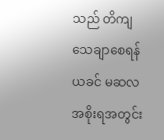သည် တိကျသေချာစေရန် ယခင် မဆလ အစိုးရအတွင်း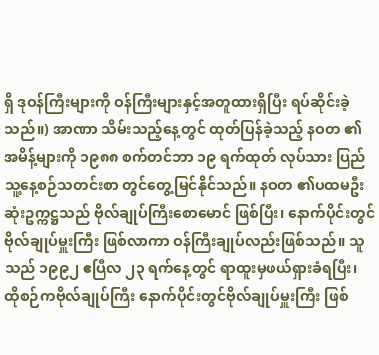ရှိ ဒုဝန်ကြီးများကို ဝန်ကြီးများနှင့်အတူထားရှိပြီး ရပ်ဆိုင်းခဲ့သည်။) အာဏာ သိမ်းသည့်နေ့တွင် ထုတ်ပြန်ခဲ့သည့် နဝတ ၏အမိန့်များကို ၁၉၈၈ စက်တင်ဘာ ၁၉ ရက်ထုတ် လုပ်သား ပြည်သူ့နေ့စဉ်သတင်းစာ တွင်တွေ့မြင်နိုင်သည်။ နဝတ ၏ပထမဦးဆုံးဥက္ကဋ္ဌသည် ဗိုလ်ချုပ်ကြီးစောမောင် ဖြစ်ပြီး၊ နောက်ပိုင်းတွင် ဗိုလ်ချုပ်မှူးကြီး ဖြစ်လာကာ ဝန်ကြီးချုပ်လည်းဖြစ်သည်။ သူသည် ၁၉၉၂ ဧပြီလ ၂၃ ရက်နေ့တွင် ရာထူးမှဖယ်ရှားခံရပြီး၊ ထိုစဉ်ကဗိုလ်ချုပ်ကြီး နောက်ပိုင်းတွင်ဗိုလ်ချုပ်မှူးကြီး ဖြစ်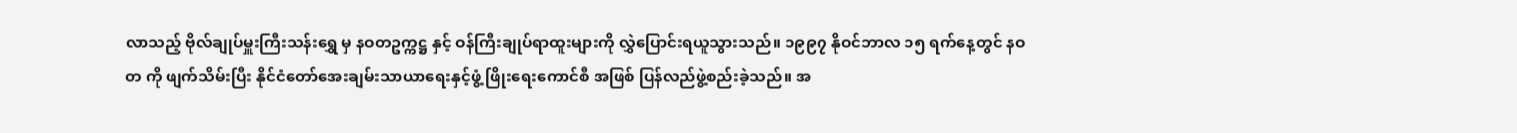လာသည့် ဗိုလ်ချုပ်မှူးကြီးသန်းရွှေ မှ နဝတဥက္ကဋ္ဌ နှင့် ဝန်ကြီးချုပ်ရာထူးများကို လွှဲပြောင်းရယူသွားသည်။ ၁၉၉၇ နိုဝင်ဘာလ ၁၅ ရက်နေ့တွင် နဝတ ကို ဖျက်သိမ်းပြီး နိုင်ငံတော်အေးချမ်းသာယာရေးနှင့်ဖွံ့ ဖြိုးရေးကောင်စီ အဖြစ် ပြန်လည်ဖွဲ့စည်းခဲ့သည်။ အ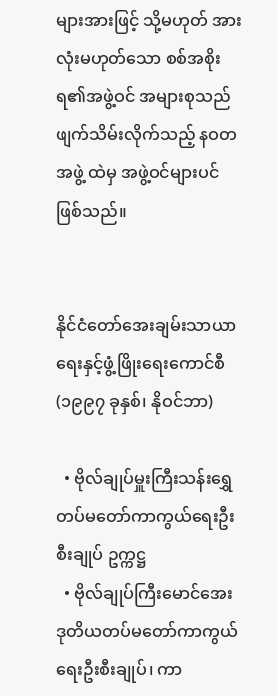များအားဖြင့် သို့မဟုတ် အားလုံးမဟုတ်သော စစ်အစိုးရ၏အဖွဲ့ဝင် အများစုသည် ဖျက်သိမ်းလိုက်သည့် နဝတအဖွဲ့ ထဲမှ အဖွဲ့ဝင်များပင်ဖြစ်သည်။


နိုင်ငံတော်အေးချမ်းသာယာရေးနှင့်ဖွံ့ဖြိုးရေးကောင်စီ (၁၉၉၇ ခုနှစ်၊ နိုဝင်ဘာ)

  • ဗိုလ်ချုပ်မှူးကြီးသန်းရွှေ တပ်မတော်ကာကွယ်ရေးဦးစီးချုပ် ဥက္ကဋ္ဌ ‌
  • ဗိုလ်ချုပ်ကြီးမောင်အေး ဒုတိယတပ်မတော်ကာကွယ်ရေးဦးစီးချုပ်၊ ကာ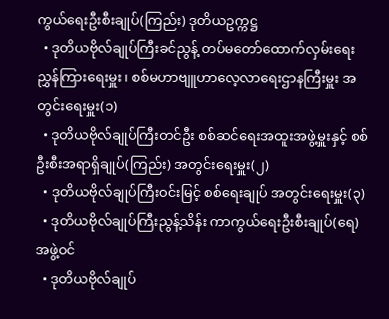ကွယ်ရေးဦးစီးချုပ်(ကြည်း) ဒုတိယဥက္ကဋ္ဌ
  • ဒုတိယဗိုလ်ချုပ်ကြီးခင်ညွန့် တပ်မတော်ထောက်လှမ်းရေးညွှန်ကြားရေးမှူး၊ စစ်မဟာဗျူဟာလေ့လာရေးဌာနကြီးမှူး အတွင်းရေးမှူး(၁)
  • ဒုတိယဗိုလ်ချုပ်ကြီးတင်ဦး စစ်ဆင်ရေးအထူးအဖွဲ့မှူးနှင့် စစ်ဦးစီးအရာရှိချုပ်(ကြည်း) အတွင်းရေးမှူး(၂)
  • ဒုတိယဗိုလ်ချုပ်ကြီးဝင်းမြင့် စစ်ရေးချုပ် အတွင်းရေးမှူး(၃)
  • ဒုတိယဗိုလ်ချုပ်ကြီးညွန့်သိန်း ကာကွယ်ရေးဦးစီးချုပ်(ရေ) အဖွဲ့ဝင်
  • ဒုတိယဗိုလ်ချုပ်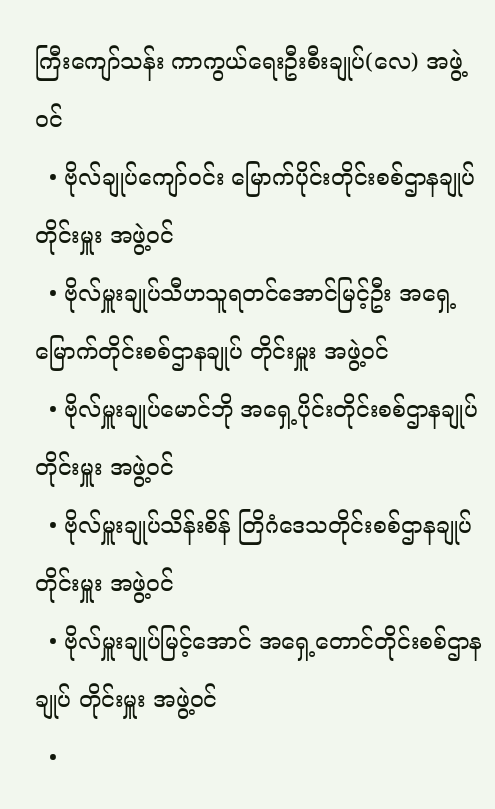ကြီးကျော်သန်း ကာကွယ်ရေးဦးစီးချုပ်(လေ) အဖွဲ့ဝင်
  • ဗိုလ်ချုပ်ကျော်ဝင်း မြောက်ပိုင်းတိုင်းစစ်ဌာနချုပ် တိုင်းမှူး အဖွဲ့ဝင်
  • ဗိုလ်မှူးချုပ်သီဟသူရတင်အောင်မြင့်ဦး အရှေ့မြောက်တိုင်းစစ်ဌာနချုပ် တိုင်းမှူး အဖွဲ့ဝင်
  • ဗိုလ်မှူးချုပ်မောင်ဘို အရှေ့ပိုင်းတိုင်းစစ်ဌာနချုပ် တိုင်းမှူး အဖွဲ့ဝင်
  • ဗိုလ်မှူးချုပ်သိန်းစိန် တြိဂံဒေသတိုင်းစစ်ဌာနချုပ် တိုင်းမှူး အဖွဲ့ဝင်
  • ဗိုလ်မှူးချုပ်မြင့်အောင် အရှေ့တောင်တိုင်းစစ်ဌာနချုပ် တိုင်းမှူး အဖွဲ့ဝင်
  •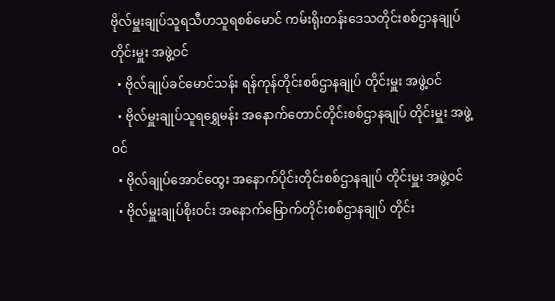ဗိုလ်မှူးချုပ်သူရသီဟသူရစစ်မောင် ကမ်းရိုးတန်းဒေသတိုင်းစစ်ဌာနချုပ် တိုင်းမှူး အဖွဲ့ဝင်
  • ဗိုလ်ချုပ်ခင်မောင်သန်း ရန်ကုန်တိုင်းစစ်ဌာနချုပ် တိုင်းမှူး အဖွဲ့ဝင်
  • ဗိုလ်မှူးချုပ်သူရရွှေမန်း အနောက်တောင်တိုင်းစစ်ဌာနချုပ် တိုင်းမှူး အဖွဲ့ဝင်
  • ဗိုလ်ချုပ်အောင်ထွေး အနောက်ပိုင်းတိုင်းစစ်ဌာနချုပ် တိုင်းမှူး အဖွဲ့ဝင်
  • ဗိုလ်မှူးချုပ်စိုးဝင်း အနောက်မြောက်တိုင်းစစ်ဌာနချုပ် တိုင်း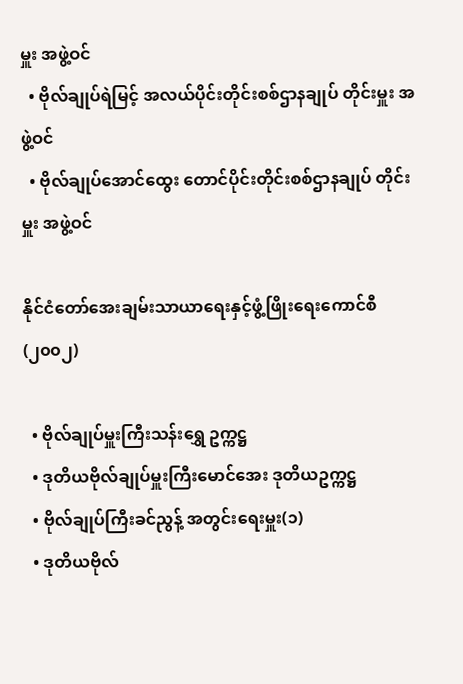မှူး အဖွဲ့ဝင်
  • ဗိုလ်ချုပ်ရဲမြင့် အလယ်ပိုင်းတိုင်းစစ်ဌာနချုပ် တိုင်းမှူး အဖွဲ့ဝင်
  • ဗိုလ်ချုပ်အောင်ထွေး တောင်ပိုင်းတိုင်းစစ်ဌာနချုပ် တိုင်းမှူး အဖွဲ့ဝင်

နိုင်ငံတော်အေးချမ်းသာယာရေးနှင့်ဖွံ့ဖြိုးရေးကောင်စီ (၂၀၀၂)

  • ဗိုလ်ချုပ်မှူးကြီးသန်းရွှေ ဥက္ကဋ္ဌ
  • ဒုတိယဗိုလ်ချုပ်မှူးကြီးမောင်အေး ဒုတိယဥက္ကဋ္ဌ
  • ဗိုလ်ချုပ်ကြီးခင်ညွန့် အတွင်းရေးမှူး(၁)
  • ဒုတိယဗိုလ်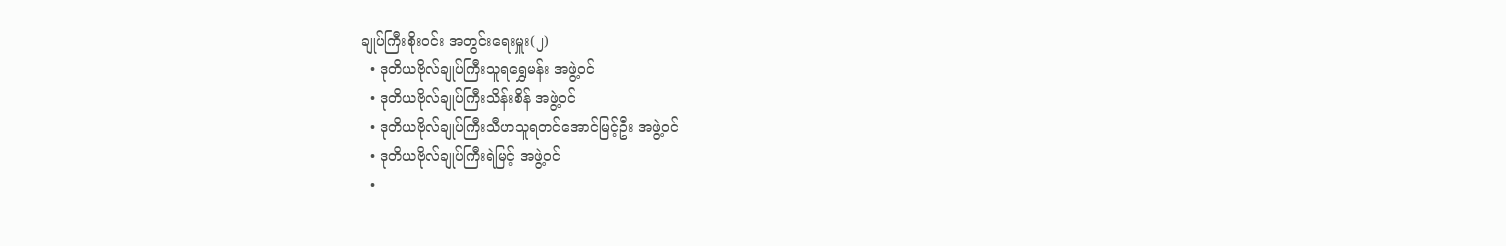ချုပ်ကြီးစိုးဝင်း အတွင်းရေးမှူး(၂)
  • ဒုတိယဗိုလ်ချုပ်ကြီးသူရရွှေမန်း အဖွဲ့ဝင်
  • ဒုတိယဗိုလ်ချုပ်ကြီးသိန်းစိန် အဖွဲ့ဝင်
  • ဒုတိယဗိုလ်ချုပ်ကြီးသီဟသူရတင်အောင်မြင့်ဦး အဖွဲ့ဝင်
  • ဒုတိယဗိုလ်ချုပ်ကြီးရဲမြင့် အဖွဲ့ဝင်
  •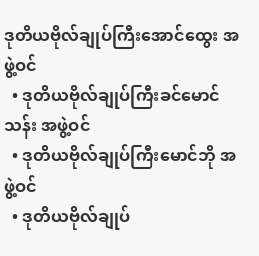ဒုတိယဗိုလ်ချုပ်ကြီးအောင်ထွေး အဖွဲ့ဝင်
  • ဒုတိယဗိုလ်ချုပ်ကြီးခင်မောင်သန်း အဖွဲ့ဝင်
  • ဒုတိယဗိုလ်ချုပ်ကြီးမောင်ဘို အဖွဲ့ဝင်
  • ဒုတိယဗိုလ်ချုပ်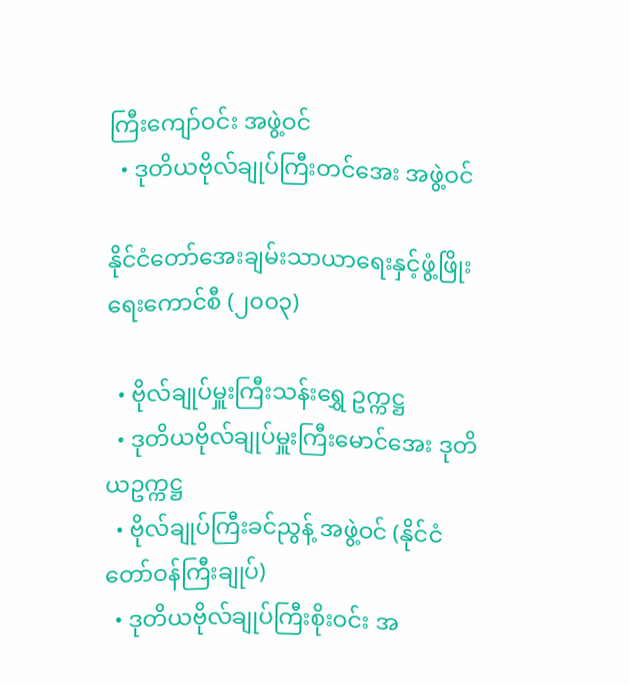ကြီးကျော်ဝင်း အဖွဲ့ဝင်
  • ဒုတိယဗိုလ်ချုပ်ကြီးတင်အေး အဖွဲ့ဝင်

နိုင်ငံတော်အေးချမ်းသာယာရေးနှင့်ဖွံ့ဖြိုးရေးကောင်စီ (၂၀၀၃)

  • ဗိုလ်ချုပ်မှူးကြီးသန်းရွှေ ဥက္ကဋ္ဌ
  • ဒုတိယဗိုလ်ချုပ်မှူးကြီးမောင်အေး ဒုတိယဥက္ကဋ္ဌ
  • ဗိုလ်ချုပ်ကြီးခင်ညွန့် အဖွဲ့ဝင် (နိုင်ငံတော်ဝန်ကြီးချုပ်)
  • ဒုတိယဗိုလ်ချုပ်ကြီးစိုးဝင်း အ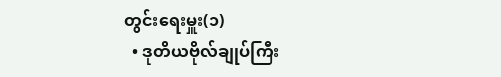တွင်းရေးမှူး(၁)
  • ဒုတိယဗိုလ်ချုပ်ကြီး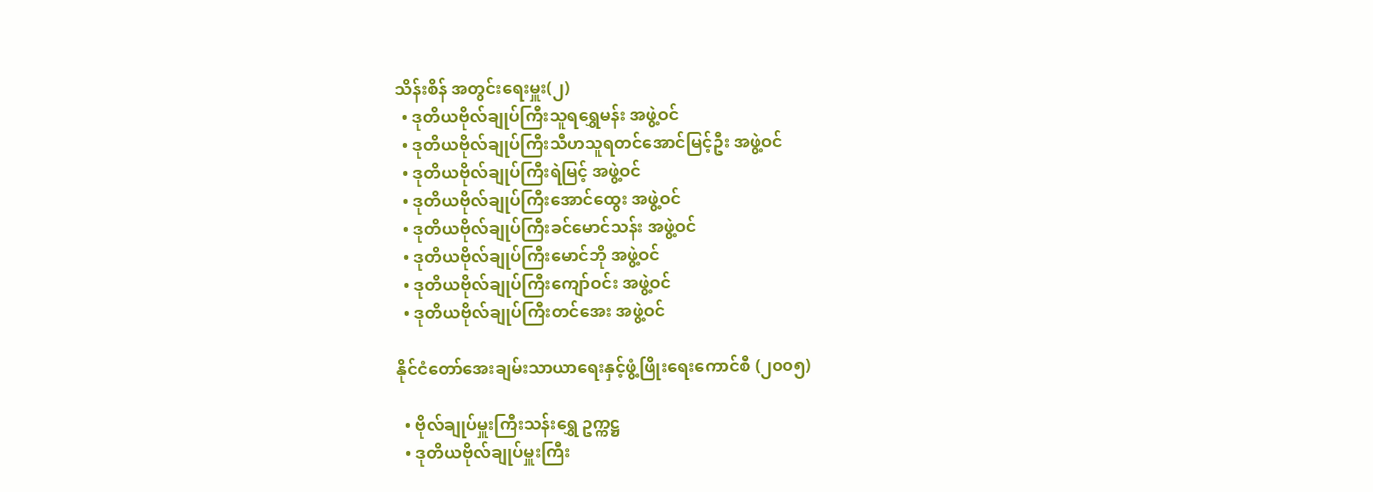သိန်းစိန် အတွင်းရေးမှူး(၂)
  • ဒုတိယဗိုလ်ချုပ်ကြီးသူရရွှေမန်း အဖွဲ့ဝင်
  • ဒုတိယဗိုလ်ချုပ်ကြီးသီဟသူရတင်အောင်မြင့်ဦး အဖွဲ့ဝင်
  • ဒုတိယဗိုလ်ချုပ်ကြီးရဲမြင့် အဖွဲ့ဝင်
  • ဒုတိယဗိုလ်ချုပ်ကြီးအောင်ထွေး အဖွဲ့ဝင်
  • ဒုတိယဗိုလ်ချုပ်ကြီးခင်မောင်သန်း အဖွဲ့ဝင်
  • ဒုတိယဗိုလ်ချုပ်ကြီးမောင်ဘို အဖွဲ့ဝင်
  • ဒုတိယဗိုလ်ချုပ်ကြီးကျော်ဝင်း အဖွဲ့ဝင်
  • ဒုတိယဗိုလ်ချုပ်ကြီးတင်အေး အဖွဲ့ဝင်

နိုင်ငံတော်အေးချမ်းသာယာရေးနှင့်ဖွံ့ဖြိုးရေးကောင်စီ (၂၀၀၅)

  • ဗိုလ်ချုပ်မှူးကြီးသန်းရွှေ ဥက္ကဋ္ဌ
  • ဒုတိယဗိုလ်ချုပ်မှူးကြီး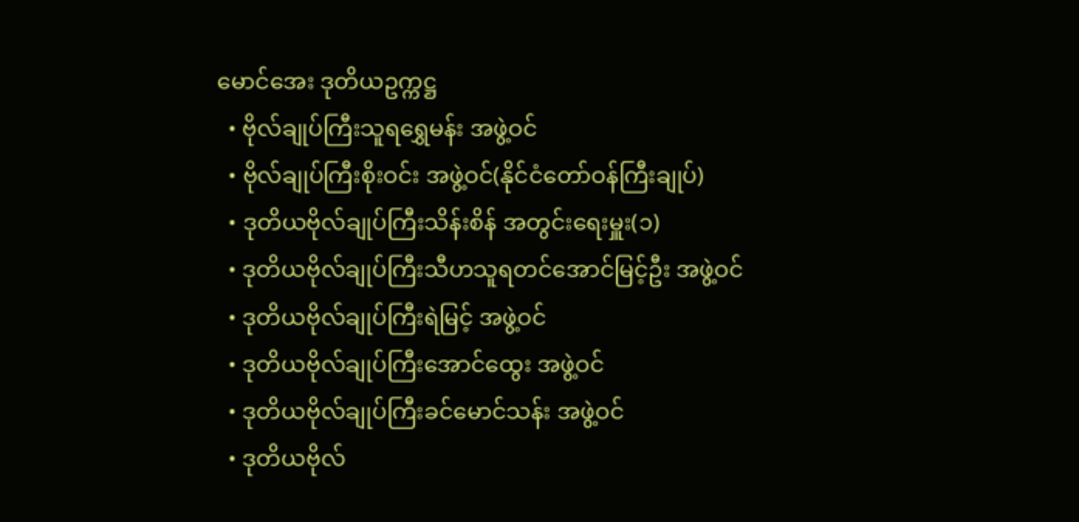မောင်အေး ဒုတိယဥက္ကဋ္ဌ
  • ဗိုလ်ချုပ်ကြီးသူရရွှေမန်း အဖွဲ့ဝင်
  • ဗိုလ်ချုပ်ကြီးစိုးဝင်း အဖွဲ့ဝင်(နိုင်ငံတော်ဝန်ကြီးချုပ်)
  • ဒုတိယဗိုလ်ချုပ်ကြီးသိန်းစိန် အတွင်းရေးမှူး(၁)
  • ဒုတိယဗိုလ်ချုပ်ကြီးသီဟသူရတင်အောင်မြင့်ဦး အဖွဲ့ဝင်
  • ဒုတိယဗိုလ်ချုပ်ကြီးရဲမြင့် အဖွဲ့ဝင်
  • ဒုတိယဗိုလ်ချုပ်ကြီးအောင်ထွေး အဖွဲ့ဝင်
  • ဒုတိယဗိုလ်ချုပ်ကြီးခင်မောင်သန်း အဖွဲ့ဝင်
  • ဒုတိယဗိုလ်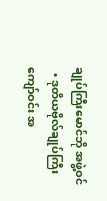ချုပ်ကြီးမောင်ဘို အဖွဲ့ဝင်
  • ဒုတိယဗိုလ်ချုပ်ကြီးကျော်ဝင်း အ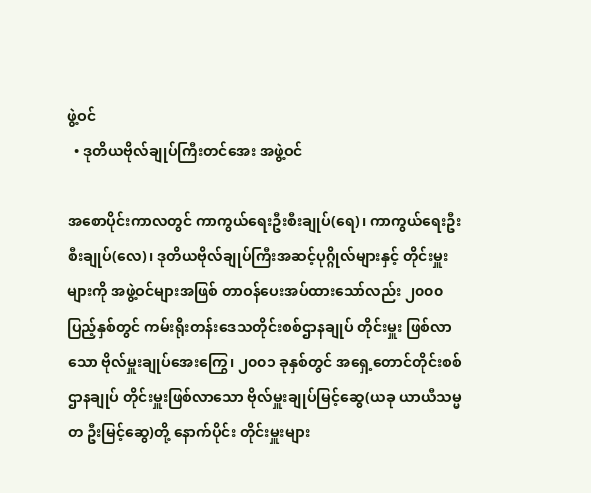ဖွဲ့ဝင်
  • ဒုတိယဗိုလ်ချုပ်ကြီးတင်အေး အဖွဲ့ဝင်

အစောပိုင်းကာလတွင် ကာကွယ်ရေးဦးစီးချုပ်(ရေ)၊ ကာကွယ်ရေးဦးစီးချုပ်(လေ)၊ ဒုတိယဗိုလ်ချုပ်ကြီးအဆင့်ပုဂ္ဂိုလ်များနှင့် တိုင်းမှူးများကို အဖွဲ့ဝင်များအဖြစ် တာဝန်ပေးအပ်ထားသော်လည်း ၂၀၀၀ ပြည့်နှစ်တွင် ကမ်းရိုးတန်းဒေသတိုင်းစစ်ဌာနချုပ် တိုင်းမှူး ဖြစ်လာသော ဗိုလ်မှူးချုပ်အေးကြွေ၊ ၂၀၀၁ ခုနှစ်တွင် အရှေ့တောင်တိုင်းစစ်ဌာနချုပ် တိုင်းမှူးဖြစ်လာသော ဗိုလ်မှူးချုပ်မြင့်ဆွေ(ယခု ယာယီသမ္မတ ဦးမြင့်ဆွေ)တို့ နောက်ပိုင်း တိုင်းမှူးများ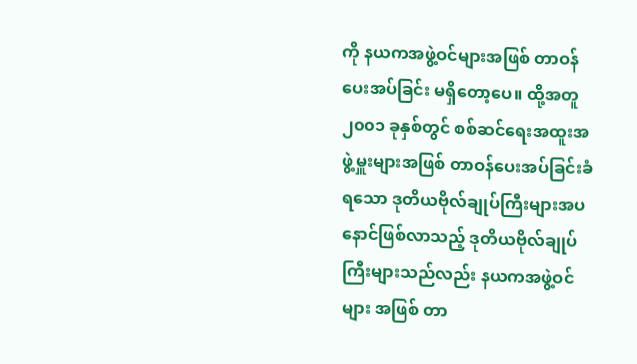ကို နယကအဖွဲ့ဝင်များအဖြစ် တာဝန်ပေးအပ်ခြင်း မရှိတော့ပေ။ ထို့အတူ ၂၀၀၁ ခုနှစ်တွင် စစ်ဆင်ရေးအထူးအဖွဲ့မှူးများအဖြစ် တာဝန်ပေးအပ်ခြင်းခံရသော ဒုတိယဗိုလ်ချုပ်ကြီးများအပ နောင်ဖြစ်လာသည့် ဒုတိယဗိုလ်ချုပ်ကြီးများသည်လည်း နယကအဖွဲ့ဝင်များ အဖြစ် တာ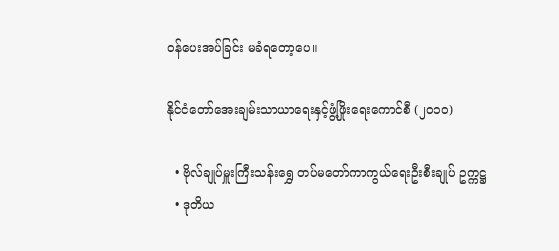ဝန်ပေးအပ်ခြင်း မခံရတော့ပေ။

နိုင်ငံတော်အေးချမ်းသာယာရေးနှင့်ဖွံ့ဖြိုးရေးကောင်စီ (၂၀၁၀)

  • ဗိုလ်ချုပ်မှူးကြီးသန်းရွှေ တပ်မတော်ကာကွယ်ရေးဦးစီးချုပ် ဥက္ကဋ္ဌ
  • ဒုတိယ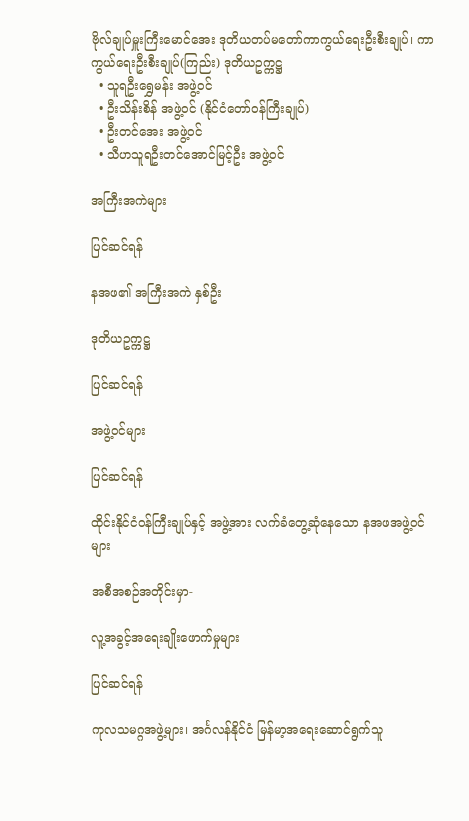ဗိုလ်ချုပ်မှူးကြီးမောင်အေး ဒုတိယတပ်မတော်ကာကွယ်ရေးဦးစီးချုပ်၊ ကာကွယ်ရေးဦးစီးချုပ်(ကြည်း) ဒုတိယဥက္ကဋ္ဌ
  • သူရဦးရွှေမန်း အဖွဲ့ဝင်
  • ဦးသိန်းစိန် အဖွဲ့ဝင် (နိုင်ငံတော်ဝန်ကြီးချုပ်)
  • ဦးတင်အေး အဖွဲ့ဝင်
  • သီဟသူရဦးတင်အောင်မြင့်ဦး အဖွဲ့ဝင်

အကြီးအကဲများ

ပြင်ဆင်ရန်

နအဖ၏ အကြီးအကဲ နှစ်ဦး

ဒုတိယဥက္ကဋ္ဌ

ပြင်ဆင်ရန်

အဖွဲ့ဝင်များ

ပြင်ဆင်ရန်

ထိုင်းနိုင်ငံဝန်ကြီးချုပ်နှင့် အဖွဲ့အား လက်ခံတွေ့ဆုံနေသော နအဖအဖွဲ့ဝင်များ

အစီအစဉ်အတိုင်းမှာ-

လူ့အခွင့်အရေးချိုးဖောက်မှုများ

ပြင်ဆင်ရန်

ကုလသမဂ္ဂအဖွဲ့များ၊ အင်္ဂလန်နိုင်ငံ မြန်မာ့အရေးဆောင်ရွက်သူ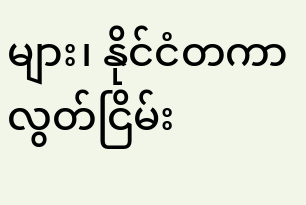များ၊ နိုင်ငံတကာလွတ်ငြိမ်း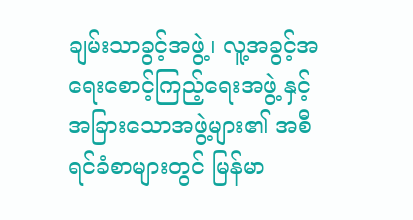ချမ်းသာခွင့်အဖွဲ့၊ လူ့အခွင့်အရေးစောင့်ကြည့်ရေးအဖွဲ့ နှင့် အခြားသောအဖွဲ့များ၏ အစီရင်ခံစာများတွင် မြန်မာ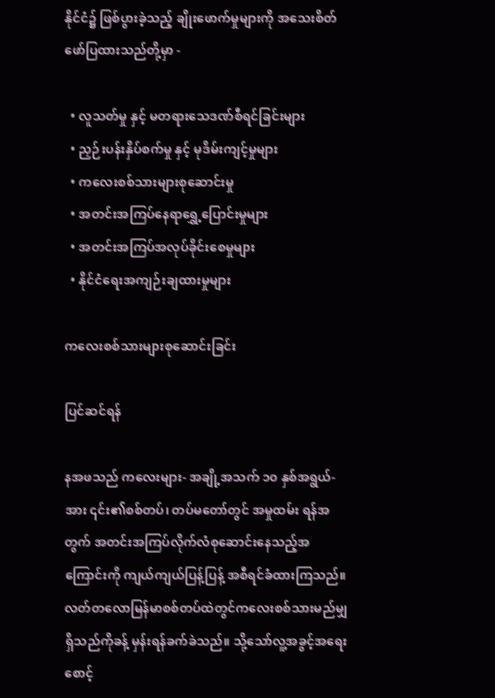နိုင်ငံ၌ ဖြစ်ပွားခဲ့သည့် ချိုးဖောက်မှုများကို အသေးစိတ်ဖော်ပြထားသည်တို့မှာ -

  • လူသတ်မှု နှင့် မတရားသေဒဏ်စီရင်ခြင်းများ
  • ညှဉ်းပန်းနှိပ်စက်မှု နှင့် မုဒိမ်းကျင့်မှုများ
  • ကလေးစစ်သားများစုဆောင်းမှု
  • အတင်းအကြပ်နေရာရွှေ့ပြောင်းမှုများ
  • အတင်းအကြပ်အလုပ်ခိုင်းစေမှုများ
  • နိုင်ငံရေးအကျဉ်းချထားမှုများ

ကလေးစစ်သားများစုဆောင်းခြင်း

ပြင်ဆင်ရန်

နအဖသည် ကလေးများ- အချို့အသက် ၁၀ နှစ်အရွယ်-အား ၎င်း၏စစ်တပ်၊ တပ်မတော်တွင် အမှုထမ်း ရန်အတွက် အတင်းအကြပ်လိုက်လံစုဆောင်းနေသည့်အကြောင်းကို ကျယ်ကျယ်ပြန့်ပြန့် အစီရင်ခံထားကြသည်။ လတ်တလောမြန်မာစစ်တပ်ထဲတွင်ကလေးစစ်သားမည်မျှရှိသည်ကိုခန့် မှန်းရန်ခက်ခဲသည်။ သို့သော်လူ့အခွင့်အရေးစောင့်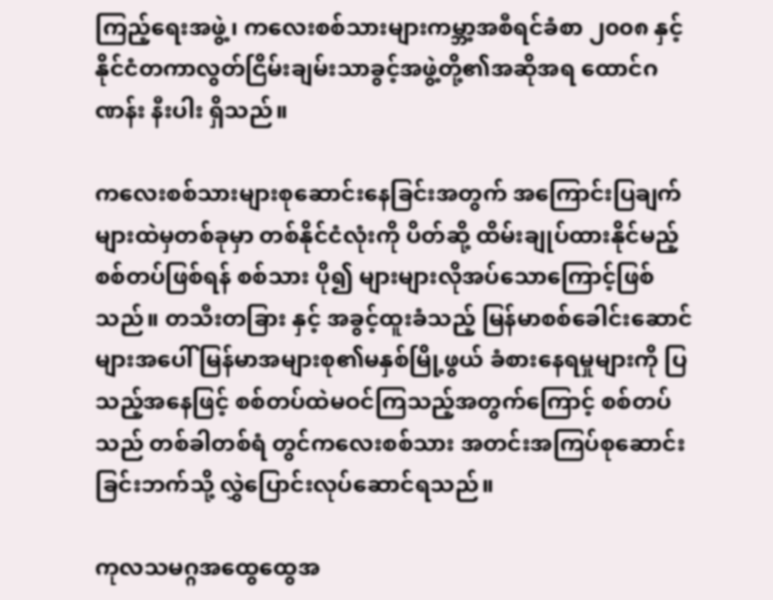ကြည့်ရေးအဖွဲ့၊ ကလေးစစ်သားများကမ္ဘာ့အစီရင်ခံစာ ၂၀၀၈ နှင့် နိုင်ငံတကာလွတ်ငြိမ်းချမ်းသာခွင့်အဖွဲ့တို့၏အဆိုအရ ထောင်ဂဏန်း နီးပါး ရှိသည်။

ကလေးစစ်သားများစုဆောင်းနေခြင်းအတွက် အကြောင်းပြချက်များထဲမှတစ်ခုမှာ တစ်နိုင်ငံလုံးကို ပိတ်ဆို့ ထိမ်းချုပ်ထားနိုင်မည့် စစ်တပ်ဖြစ်ရန် စစ်သား ပို၍ များများလိုအပ်သောကြောင့်ဖြစ်သည်။ တသီးတခြား နှင့် အခွင့်ထူးခံသည့် မြန်မာစစ်ခေါင်းဆောင်များအပေါ် မြန်မာအများစု၏မနှစ်မြို့ဖွယ် ခံစားနေရမှုများကို ပြသည့်အနေဖြင့် စစ်တပ်ထဲမဝင်ကြသည့်အတွက်ကြောင့် စစ်တပ်သည် တစ်ခါတစ်ရံ တွင်ကလေးစစ်သား အတင်းအကြပ်စုဆောင်းခြင်းဘက်သို့ လွှဲပြောင်းလုပ်ဆောင်ရသည်။

ကုလသမဂ္ဂအထွေထွေအ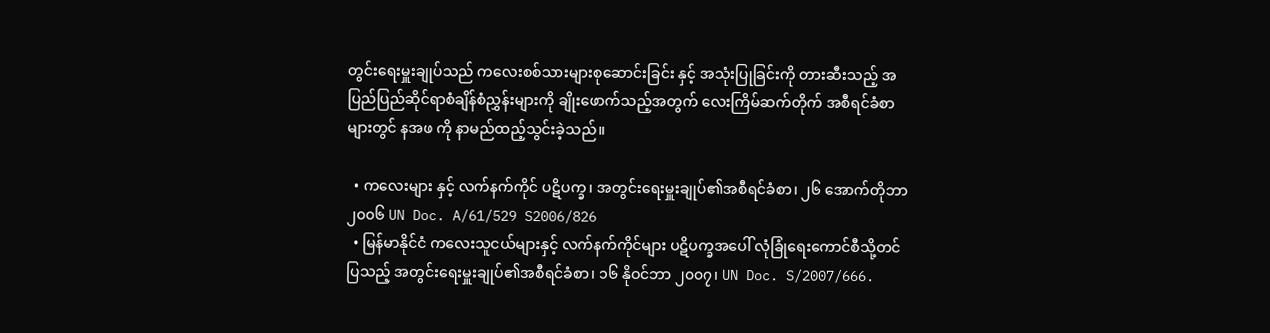တွင်းရေးမှူးချုပ်သည် ကလေးစစ်သားများစုဆောင်းခြင်း နှင့် အသုံးပြုခြင်းကို တားဆီးသည့် အပြည်ပြည်ဆိုင်ရာစံချိန်စံညွှန်းများကို ချိုးဖောက်သည့်အတွက် လေးကြိမ်ဆက်တိုက် အစီရင်ခံစာများတွင် နအဖ ကို နာမည်ထည့်သွင်းခဲ့သည်။

  • ကလေးများ နှင့် လက်နက်ကိုင် ပဋိပက္ခ၊ အတွင်းရေးမှူးချုပ်၏အစီရင်ခံစာ၊ ၂၆ အောက်တိုဘာ ၂၀၀၆ UN Doc. A/61/529 S2006/826
  • မြန်မာနိုင်ငံ ကလေးသူငယ်များနှင့် လက်နက်ကိုင်များ ပဋိပက္ခအပေါ် လုံခြုံရေးကောင်စီသို့တင်ပြသည့် အတွင်းရေးမှူးချုပ်၏အစီရင်ခံစာ၊ ၁၆ နိုဝင်ဘာ ၂၀၀၇၊ UN Doc. S/2007/666.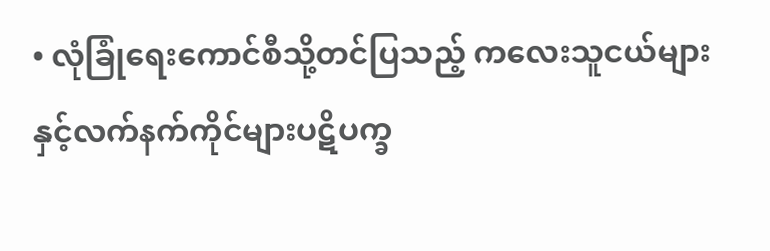• လုံခြုံရေးကောင်စီသို့တင်ပြသည့် ကလေးသူငယ်များနှင့်လက်နက်ကိုင်များပဋိပက္ခ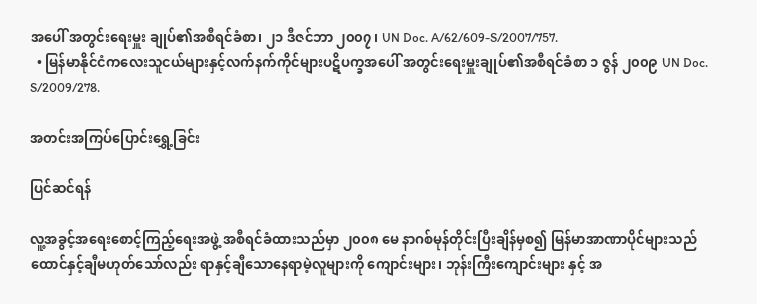အပေါ် အတွင်းရေးမှူး ချုပ်၏အစီရင်ခံစာ၊ ၂၁ ဒီဇင်ဘာ ၂၀၀၇၊ UN Doc. A/62/609-S/2007/757.
  • မြန်မာနိုင်ငံကလေးသူငယ်များနှင့်လက်နက်ကိုင်များပဋိပက္ခအပေါ် အတွင်းရေးမှူးချုပ်၏အစီရင်ခံစာ ၁ ဇွန် ၂၀၀၉ UN Doc. S/2009/278.

အတင်းအကြပ်ပြောင်းရွှေ့ခြင်း

ပြင်ဆင်ရန်

လူ့အခွင့်အရေးစောင့်ကြည့်ရေးအဖွဲ့ အစီရင်ခံထားသည်မှာ ၂၀၀၈ မေ နာဂစ်မုန်တိုင်းပြီးချိန်မှစ၍ မြန်မာအာဏာပိုင်များသည် ထောင်နှင့်ချီမဟုတ်သော်လည်း ရာနှင့်ချီသောနေရာမဲ့လူများကို ကျောင်းများ၊ ဘုန်းကြီးကျောင်းများ နှင့် အ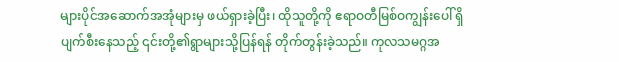များပိုင်အဆောက်အအုံများမှ ဖယ်ရှားခဲ့ပြီး၊ ထိုသူတို့ကို ဧရာဝတီမြစ်ဝကျွန်းပေါ် ရှိ ပျက်စီးနေသည့် ၎င်းတို့၏ရွာများသို့ပြန်ရန် တိုက်တွန်းခဲ့သည်။ ကုလသမဂ္ဂအ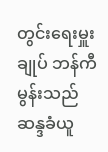တွင်းရေးမှူးချုပ် ဘန်ကီမွန်းသည် ဆန္ဒခံယူ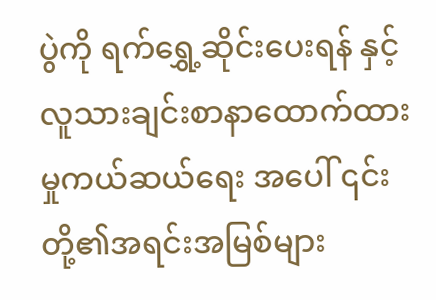ပွဲကို ရက်ရွှေ့ဆိုင်းပေးရန် နှင့် လူသားချင်းစာနာထောက်ထားမှုကယ်ဆယ်ရေး အပေါ် ၎င်းတို့၏အရင်းအမြစ်များ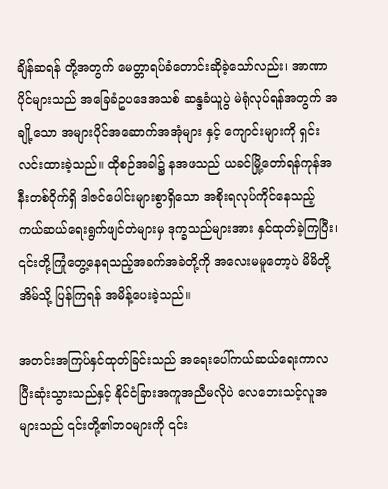ချိန်ဆရန် တို့အတွက် မေတ္တာရပ်ခံတောင်းဆိုခဲ့သော်လည်း၊ အာဏာပိုင်များသည် အခြေခံဥပဒေအသစ် ဆန္ဒခံယူပွဲ မဲရုံလုပ်ရန်အတွက် အချို့သော အများပိုင်အဆောက်အအုံများ နှင့် ကျောင်းများကို ရှင်းလင်းထားခဲ့သည်။ ထိုစဉ်အခါ၌ နအဖသည် ယခင်မြို့တော်ရန်ကုန်အနီးတစ်ဝိုက်ရှိ ဒါဇင်ပေါင်းများစွာရှိသော အစိုးရလုပ်ကိုင်နေသည့် ကယ်ဆယ်ရေးရွက်ဖျင်တဲများမှ ဒုက္ခသည်များအား နှင်ထုတ်ခဲ့ကြပြီး၊ ၎င်းတို့ကြုံတွေ့နေရသည့်အခက်အခဲတို့ကို အလေးမမူတော့ပဲ မိမိတို့အိမ်သို့ ပြန်ကြရန် အမိန့်ပေးခဲ့သည်။

အတင်းအကြပ်နှင်ထုတ်ခြင်းသည် အရေးပေါ်ကယ်ဆယ်ရေးကာလ ပြီးဆုံးသွားသည်နှင့် နိုင်ငံခြားအကူအညီမလိုပဲ လေဘေးသင့်လူအများသည် ၎င်းတို့၏ဘဝများကို ၎င်း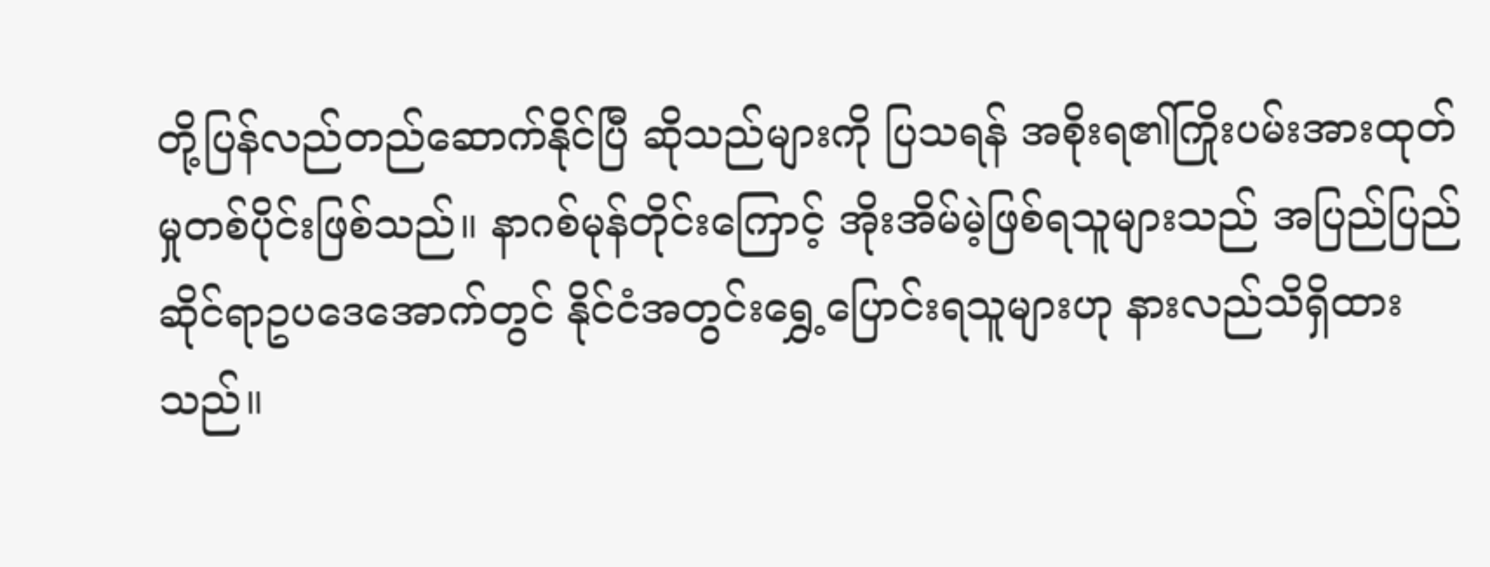တို့ပြန်လည်တည်ဆောက်နိုင်ပြီ ဆိုသည်များကို ပြသရန် အစိုးရ၏ကြိုးပမ်းအားထုတ်မှုတစ်ပိုင်းဖြစ်သည်။ နာဂစ်မုန်တိုင်းကြောင့် အိုးအိမ်မဲ့ဖြစ်ရသူများသည် အပြည်ပြည်ဆိုင်ရာဥပဒေအောက်တွင် နိုင်ငံအတွင်းရွှေ့ပြောင်းရသူများဟု နားလည်သိရှိထားသည်။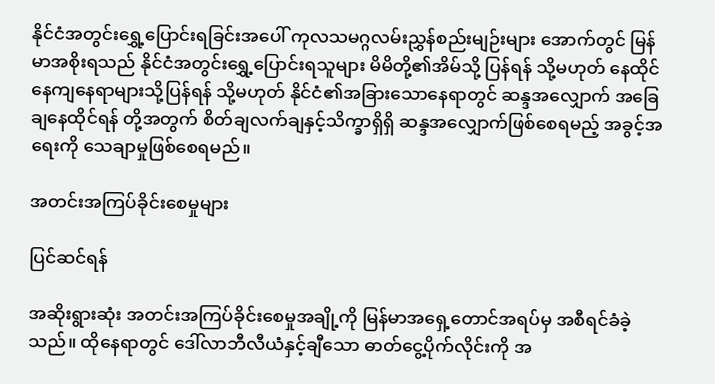နိုင်ငံအတွင်းရွှေ့ပြောင်းရခြင်းအပေါ် ကုလသမဂ္ဂလမ်းညွှန်စည်းမျဉ်းများ အောက်တွင် မြန်မာအစိုးရသည် နိုင်ငံအတွင်းရွှေ့ပြောင်းရသူများ မိမိတို့၏အိမ်သို့ ပြန်ရန် သို့မဟုတ် နေထိုင်နေကျနေရာများသို့ပြန်ရန် သို့မဟုတ် နိုင်ငံ၏အခြားသောနေရာတွင် ဆန္ဒအလျှောက် အခြေချနေထိုင်ရန် တို့အတွက် စိတ်ချလက်ချနှင့်သိက္ခာရှိရှိ ဆန္ဒအလျှောက်ဖြစ်စေရမည့် အခွင့်အရေးကို သေချာမှုဖြစ်စေရမည်။

အတင်းအကြပ်ခိုင်းစေမှုများ

ပြင်ဆင်ရန်

အဆိုးရွားဆုံး အတင်းအကြပ်ခိုင်းစေမှုအချို့ကို မြန်မာအရှေ့တောင်အရပ်မှ အစီရင်ခံခဲ့သည်။ ထိုနေရာတွင် ဒေါ်လာဘီလီယံနှင့်ချီသော ဓာတ်ငွေ့ပိုက်လိုင်းကို အ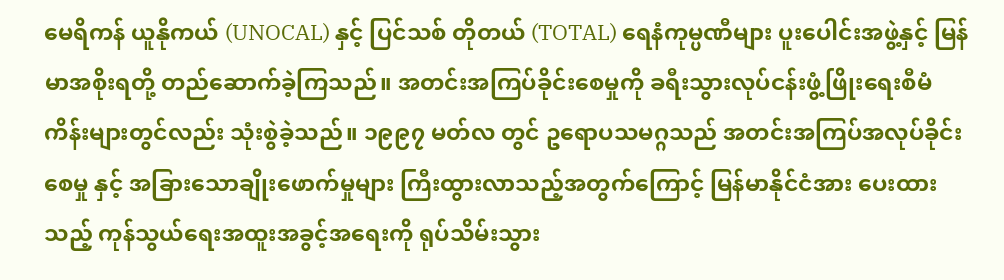မေရိကန် ယူနိုကယ် (UNOCAL) နှင့် ပြင်သစ် တိုတယ် (TOTAL) ရေနံကုမ္ပဏီများ ပူးပေါင်းအဖွဲ့နှင့် မြန်မာအစိုးရတို့ တည်ဆောက်ခဲ့ကြသည်။ အတင်းအကြပ်ခိုင်းစေမှုကို ခရီးသွားလုပ်ငန်းဖွံ့ဖြိုးရေးစီမံကိန်းများတွင်လည်း သုံးစွဲခဲ့သည်။ ၁၉၉၇ မတ်လ တွင် ဥရောပသမဂ္ဂသည် အတင်းအကြပ်အလုပ်ခိုင်းစေမှု နှင့် အခြားသောချိုးဖောက်မှုများ ကြီးထွားလာသည့်အတွက်ကြောင့် မြန်မာနိုင်ငံအား ပေးထားသည့် ကုန်သွယ်ရေးအထူးအခွင့်အရေးကို ရုပ်သိမ်းသွား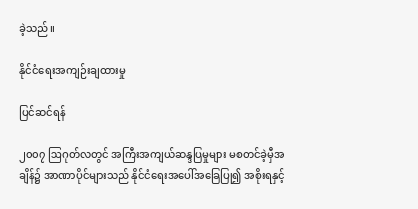ခဲ့သည်။

နိုင်ငံရေးအကျဉ်းချထားမှု

ပြင်ဆင်ရန်

၂၀၀၇ ဩဂုတ်လတွင် အကြီးအကျယ်ဆန္ဒပြမှုများ မစတင်ခဲ့မှီအချိန်၌ အာဏာပိုင်များသည် နိုင်ငံရေးအပေါ်အခြေပြု၍ အစိုးရနှင့်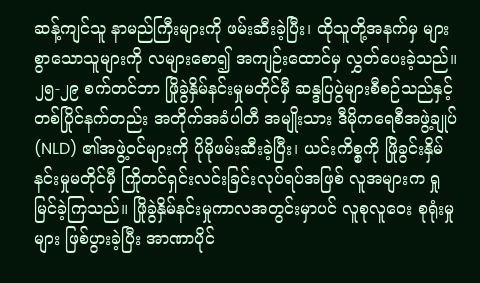ဆန့်ကျင်သူ နာမည်ကြီးများကို ဖမ်းဆီးခဲ့ပြီး၊ ထိုသူတို့အနက်မှ များစွာသောသူများကို လများစော၍ အကျဉ်းထောင်မှ လွှတ်ပေးခဲ့သည်။ ၂၅-၂၉ စက်တင်ဘာ ဖြိုခွဲနှိမ်နင်းမှုမတိုင်မှီ ဆန္ဒပြပွဲများစီစဉ်သည်နှင့်တစ်ပြိုင်နက်တည်း အတိုက်အခံပါတီ အမျိုးသား ဒီမိုကရေစီအဖွဲ့ချုပ် (NLD) ၏အဖွဲ့ဝင်များကို ပိုမိုဖမ်းဆီးခဲ့ပြီး၊ ယင်းကိစ္စကို ဖြိုခွင်းနှိမ်နင်းမှုမတိုင်မှီ ကြိုတင်ရှင်းလင်းခြင်းလုပ်ရပ်အဖြစ် လူအများက ရှုမြင်ခဲ့ကြသည်။ ဖြိုခွဲနှိမ်နင်းမှုကာလအတွင်းမှာပင် လူစုလူဝေး စုရုံးမှုများ ဖြစ်ပွားခဲ့ပြီး အာဏာပိုင်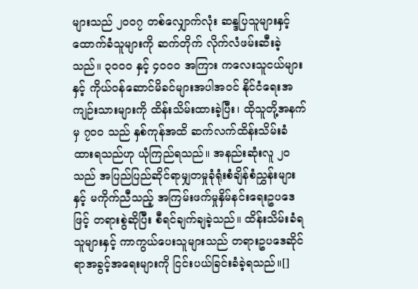များသည် ၂၀၀၇ တစ်လျှောက်လုံး ဆန္ဒပြသူများနှင့်ထောက်ခံသူများကို ဆက်တိုက် လိုက်လံဖမ်းဆီးခဲ့သည်။ ၃၀၀၀ နှင့် ၄၀၀၀ အကြား ကလေးသူငယ်များနှင့် ကိုယ်ဝန်ဆောင်မိခင်များအပါအဝင် နိုင်ငံရေးအကျဉ်းသားများကို ထိန်းသိမ်းထားခဲ့ပြီး၊ ထိုသူတို့အနက်မှ ၇၀၀ သည် နှစ်ကုန်အထိ ဆက်လက်ထိန်းသိမ်းခံထားရသည်ဟု ယုံကြည်ရသည်။ အနည်းဆုံးလူ ၂၀ သည် အပြည်ပြည်ဆိုင်ရာမျှတမှုခုံရုံးစံချိန်စံညွှန်းများနှင့် မကိုက်ညီသည့် အကြမ်းဖက်မှုနှိမ်နင်းရေးဥပဒေဖြင့် တရားစွဲဆိုပြီး စီရင်ချက်ချခဲ့သည်။ ထိန်းသိမ်းခံရသူများနှင့် ကာကွယ်ပေးသူများသည် တရားဥပဒေဆိုင်ရာအခွင့်အရေးများကို ငြင်းပယ်ခြင်းခံခဲ့ရသည်။[]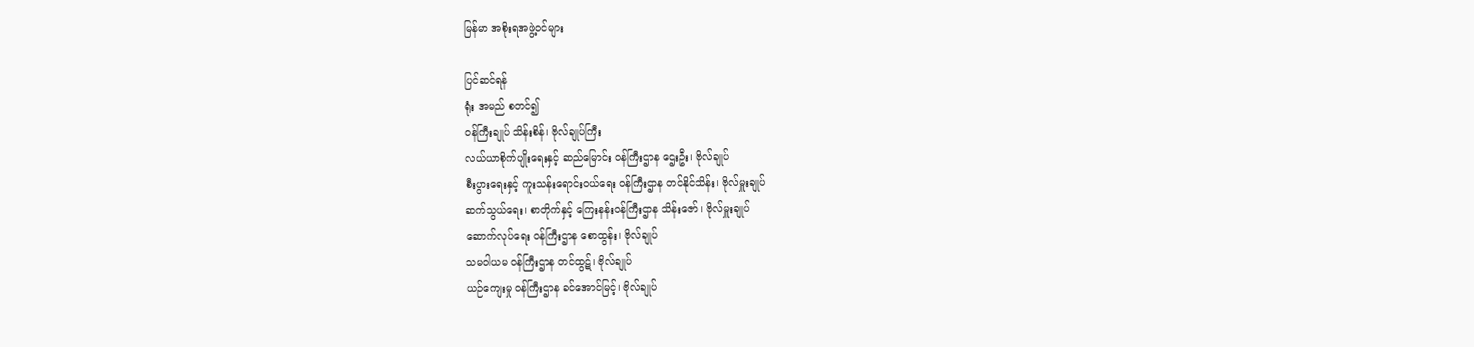မြန်မာ အစိုးရအဖွဲ့ဝင်များ

ပြင်ဆင်ရန်
ရုံး အမည် စတင်၍
ဝန်ကြီးချုပ် သိန်းစိန်၊ ဗိုလ်ချုပ်ကြီး
လယ်ယာစိုက်ပျိုးရေးနှင့် ဆည်မြောင်း ဝန်ကြီးဌာန ဌေးဦး၊ ဗိုလ်ချုပ်
စီးပွားရေးနှင့် ကူးသန်းရောင်းဝယ်ရေး ဝန်ကြီးဌာန တင်နိုင်သိန်း၊ ဗိုလ်မှူးချုပ်
ဆက်သွယ်ရေး၊ စာတိုက်နှင့် ကြေးနန်းဝန်ကြီးဌာန သိန်းဇော်၊ ဗိုလ်မှူးချုပ်
ဆောက်လုပ်ရေး ဝန်ကြီးဌာန စောထွန်း၊ ဗိုလ်ချုပ်
သမဝါယမ ဝန်ကြီးဌာန တင်ထွဋ်၊ ဗိုလ်ချုပ်
ယဉ်ကျေးမှု ဝန်ကြီးဌာန ခင်အောင်မြင့်၊ ဗိုလ်ချုပ်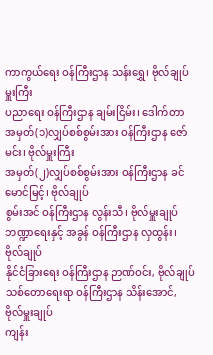ကာကွယ်ရေး ဝန်ကြီးဌာန သန်းရွှေ၊ ဗိုလ်ချုပ်မှူးကြီး
ပညာရေး ဝန်ကြီးဌာန ချမ်းငြိမ်း၊ ဒေါက်တာ
အမှတ်(၁)လျှပ်စစ်စွမ်းအား ဝန်ကြီးဌာန ဇော်မင်း၊ ဗိုလ်မှူးကြီး
အမှတ်(၂)လျှပ်စစ်စွမ်းအား ဝန်ကြီးဌာန ခင်မောင်မြင့်၊ ဗိုလ်ချုပ်
စွမ်းအင် ဝန်ကြီးဌာန လွန်းသီ၊ ဗိုလ်မှူးချုပ်
ဘဏ္ဍာရေးနှင့် အခွန် ဝန်ကြီးဌာန လှထွန်း၊ ဗိုလ်ချုပ်
နိုင်ငံခြားရေး ဝန်ကြီးဌာန ဉာဏ်ဝင်း, ဗိုလ်ချုပ်
သစ်တောရေးရာ ဝန်ကြီးဌာန သိန်းအောင်, ဗိုလ်မှူးချုပ်
ကျန်း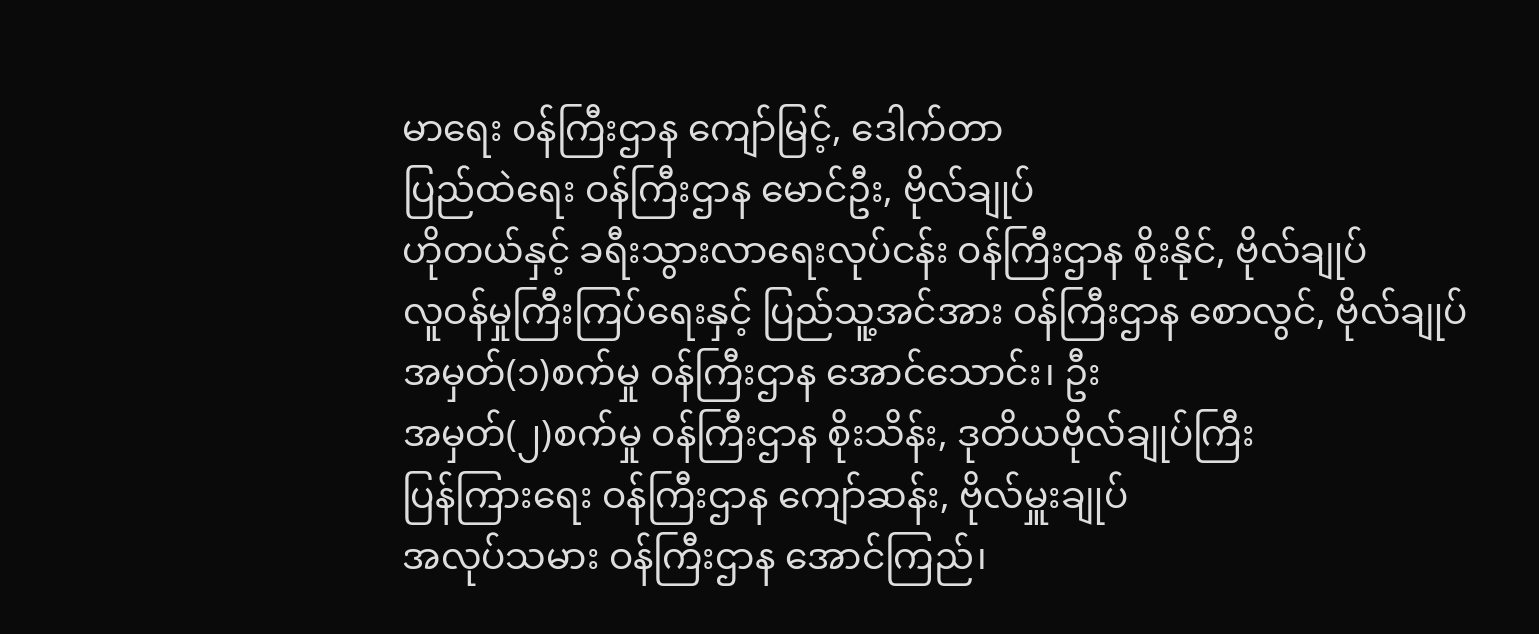မာရေး ဝန်ကြီးဌာန ကျော်မြင့်, ဒေါက်တာ
ပြည်ထဲရေး ဝန်ကြီးဌာန မောင်ဦး, ဗိုလ်ချုပ်
ဟိုတယ်နှင့် ခရီးသွားလာရေးလုပ်ငန်း ဝန်ကြီးဌာန စိုးနိုင်, ဗိုလ်ချုပ်
လူဝန်မှုကြီးကြပ်ရေးနှင့် ပြည်သူ့အင်အား ဝန်ကြီးဌာန စောလွင်, ဗိုလ်ချုပ်
အမှတ်(၁)စက်မှု ဝန်ကြီးဌာန အောင်သောင်း၊ ဦး
အမှတ်(၂)စက်မှု ဝန်ကြီးဌာန စိုးသိန်း, ဒုတိယဗိုလ်ချုပ်ကြီး
ပြန်ကြားရေး ဝန်ကြီးဌာန ကျော်ဆန်း, ဗိုလ်မှူးချုပ်
အလုပ်သမား ဝန်ကြီးဌာန အောင်ကြည်၊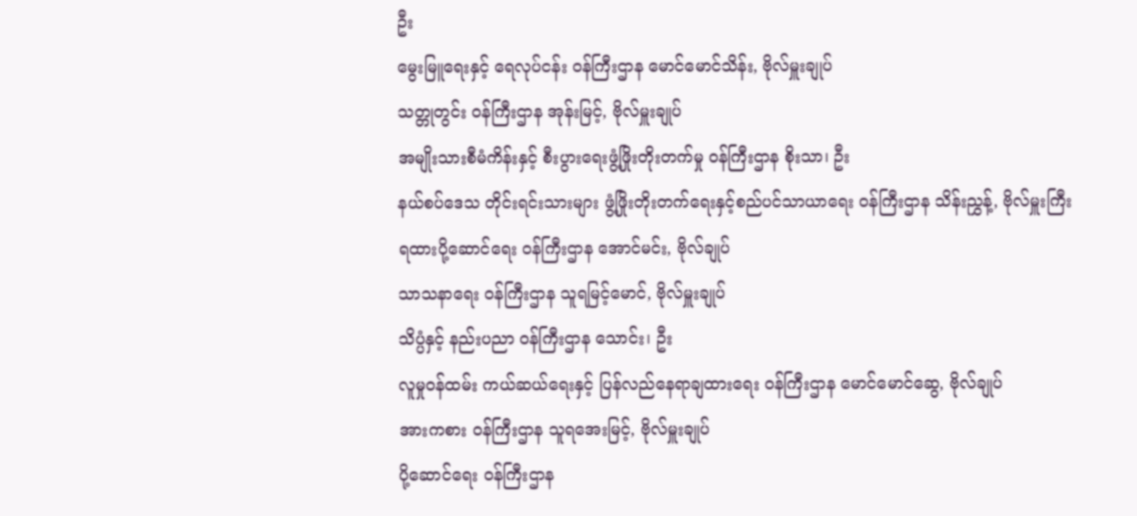ဦး
မွေးမြူရေးနှင့် ရေလုပ်ငန်း ဝန်ကြီးဌာန မောင်မောင်သိန်း, ဗိုလ်မှူးချုပ်
သတ္တုတွင်း ဝန်ကြီးဌာန အုန်းမြင့်, ဗိုလ်မှူးချုပ်
အမျိုးသားစီမံကိန်းနှင့် စီးပွားရေးဖွံ့ဖြိုးတိုးတက်မှု ဝန်ကြီးဌာန စိုးသာ၊ ဦး
နယ်စပ်ဒေသ တိုင်းရင်းသားများ ဖွံ့ဖြိုးတိုးတက်ရေးနှင့်စည်ပင်သာယာရေး ဝန်ကြီးဌာန သိန်းညွှန့်, ဗိုလ်မှူးကြီး
ရထားပို့ဆောင်ရေး ဝန်ကြီးဌာန အောင်မင်း, ဗိုလ်ချုပ်
သာသနာရေး ဝန်ကြီးဌာန သူရမြင့်မောင်, ဗိုလ်မှူးချုပ်
သိပ္ပံနှင့် နည်းပညာ ဝန်ကြီးဌာန သောင်း၊ ဦး
လူမှုဝန်ထမ်း ကယ်ဆယ်ရေးနှင့် ပြန်လည်နေရာချထားရေး ဝန်ကြီးဌာန မောင်မောင်ဆွေ, ဗိုလ်ချုပ်
အားကစား ဝန်ကြီးဌာန သူရအေးမြင့်, ဗိုလ်မှူးချုပ်
ပို့ဆောင်ရေး ဝန်ကြီးဌာန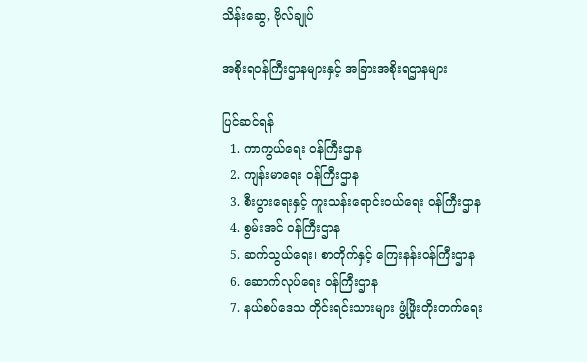သိန်းဆွေ, ဗိုလ်ချုပ်

အစိုးရဝန်ကြီးဌာနများနှင့် အခြားအစိုးရဌာနများ

ပြင်ဆင်ရန်
  1. ကာကွယ်ရေး ဝန်ကြီးဌာန
  2. ကျန်းမာရေး ဝန်ကြီးဌာန
  3. စီးပွားရေးနှင့် ကူးသန်းရောင်းဝယ်ရေး ဝန်ကြီးဌာန
  4. စွမ်းအင် ဝန်ကြီးဌာန
  5. ဆက်သွယ်ရေး၊ စာတိုက်နှင့် ကြေးနန်းဝန်ကြီးဌာန
  6. ဆောက်လုပ်ရေး ဝန်ကြီးဌာန
  7. နယ်စပ်ဒေသ တိုင်းရင်းသားများ ဖွံ့ဖြိုးတိုးတက်ရေး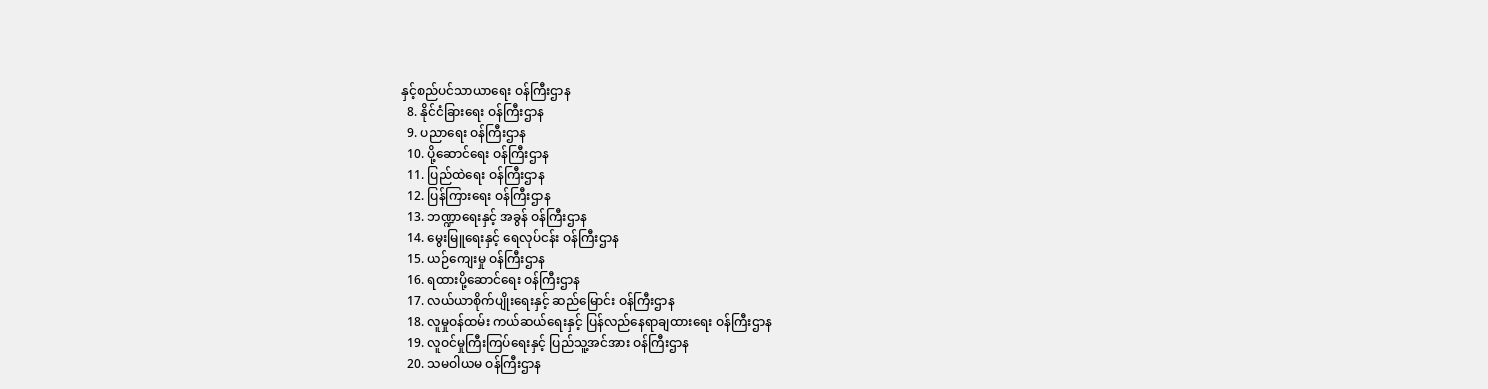နှင့်စည်ပင်သာယာရေး ဝန်ကြီးဌာန
  8. နိုင်ငံခြားရေး ဝန်ကြီးဌာန
  9. ပညာရေး ဝန်ကြီးဌာန
  10. ပို့ဆောင်ရေး ဝန်ကြီးဌာန
  11. ပြည်ထဲရေး ဝန်ကြီးဌာန
  12. ပြန်ကြားရေး ဝန်ကြီးဌာန
  13. ဘဏ္ဍာရေးနှင့် အခွန် ဝန်ကြီးဌာန
  14. မွေးမြူရေးနှင့် ရေလုပ်ငန်း ဝန်ကြီးဌာန
  15. ယဉ်ကျေးမှု ဝန်ကြီးဌာန
  16. ရထားပို့ဆောင်ရေး ဝန်ကြီးဌာန
  17. လယ်ယာစိုက်ပျိုးရေးနှင့် ဆည်မြောင်း ဝန်ကြီးဌာန
  18. လူမှုဝန်ထမ်း ကယ်ဆယ်ရေးနှင့် ပြန်လည်နေရာချထားရေး ဝန်ကြီးဌာန
  19. လူဝင်မှုကြီးကြပ်ရေးနှင့် ပြည်သူ့အင်အား ဝန်ကြီးဌာန
  20. သမဝါယမ ဝန်ကြီးဌာန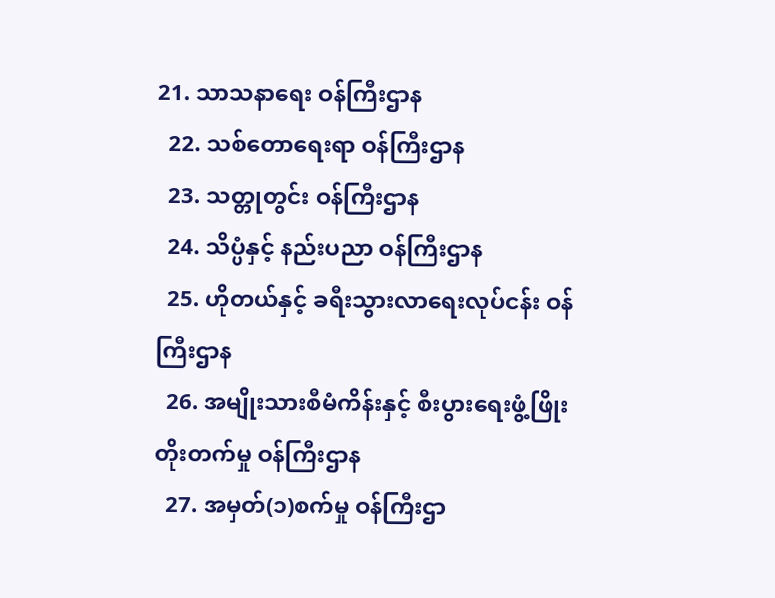21. သာသနာရေး ဝန်ကြီးဌာန
  22. သစ်တောရေးရာ ဝန်ကြီးဌာန
  23. သတ္တုတွင်း ဝန်ကြီးဌာန
  24. သိပ္ပံနှင့် နည်းပညာ ဝန်ကြီးဌာန
  25. ဟိုတယ်နှင့် ခရီးသွားလာရေးလုပ်ငန်း ဝန်ကြီးဌာန
  26. အမျိုးသားစီမံကိန်းနှင့် စီးပွားရေးဖွံ့ဖြိုးတိုးတက်မှု ဝန်ကြီးဌာန
  27. အမှတ်(၁)စက်မှု ဝန်ကြီးဌာ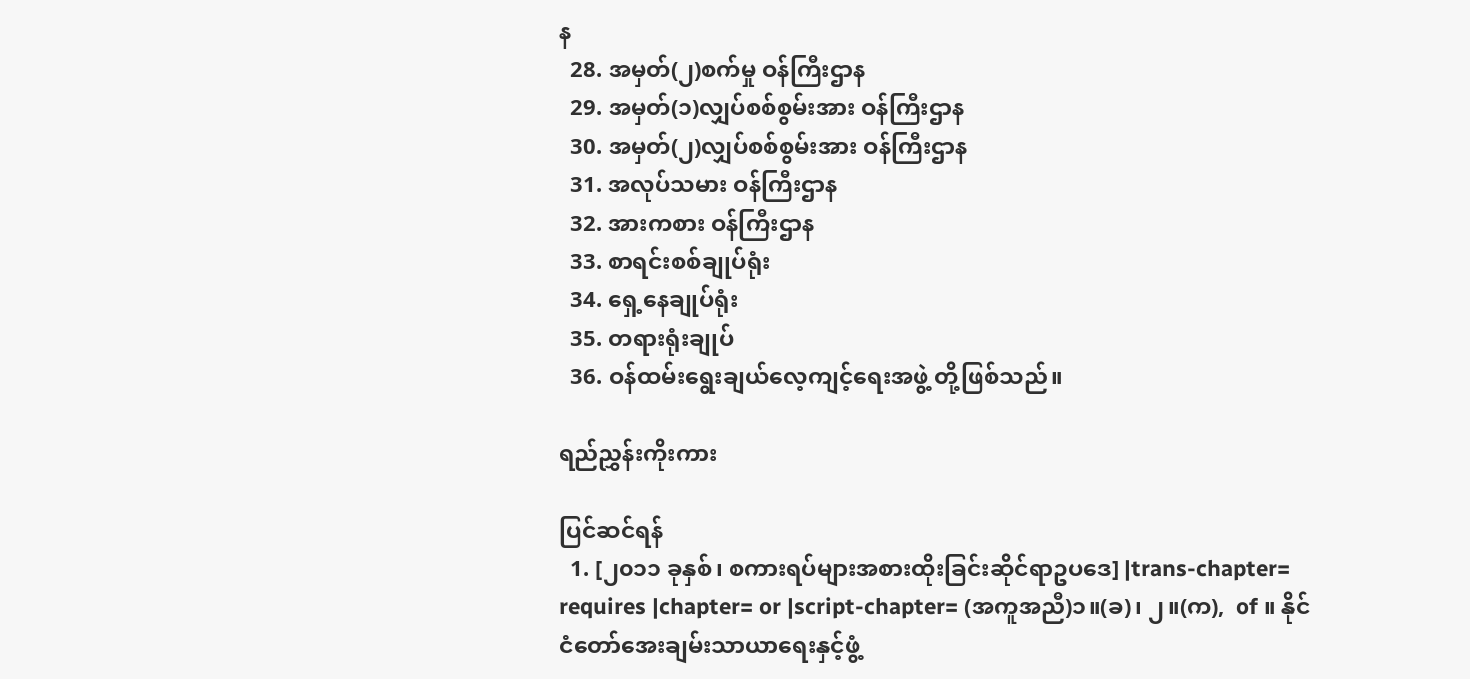န
  28. အမှတ်(၂)စက်မှု ဝန်ကြီးဌာန
  29. အမှတ်(၁)လျှပ်စစ်စွမ်းအား ဝန်ကြီးဌာန
  30. အမှတ်(၂)လျှပ်စစ်စွမ်းအား ဝန်ကြီးဌာန
  31. အလုပ်သမား ဝန်ကြီးဌာန
  32. အားကစား ဝန်ကြီးဌာန
  33. စာရင်းစစ်ချုပ်ရုံး
  34. ရှေ့နေချုပ်ရုံး
  35. တရားရုံးချုပ်
  36. ဝန်ထမ်းရွေးချယ်လေ့ကျင့်ရေးအဖွဲ့ တို့ဖြစ်သည်။

ရည်ညွှန်းကိုးကား

ပြင်ဆင်ရန်
  1. [၂၀၁၁ ခုနှစ်၊ စကားရပ်များအစားထိုးခြင်းဆိုင်ရာဥပဒေ] |trans-chapter= requires |chapter= or |script-chapter= (အကူအညီ)၁။(ခ)၊ ၂။(က),  of ။ နိုင်ငံတော်အေးချမ်းသာယာရေးနှင့်ဖွံ့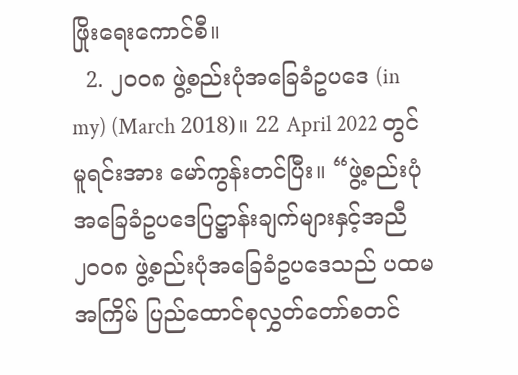ဖြိုးရေးကောင်စီ။
  2. ၂၀၀၈ ဖွဲ့စည်းပုံအခြေခံဥပဒေ (in my) (March 2018)။ 22 April 2022 တွင် မူရင်းအား မော်ကွန်းတင်ပြီး။ “ဖွဲ့စည်းပုံအခြေခံဥပဒေပြဋ္ဌာန်းချက်များနှင့်အညီ ၂၀၀၈ ဖွဲ့စည်းပုံအခြေခံဥပဒေသည် ပထမအကြိမ် ပြည်ထောင်စုလွှတ်တော်စတင်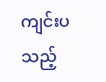ကျင်းပသည့်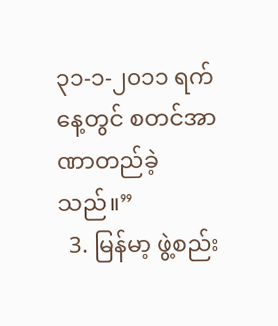၃၁-၁-၂၀၁၁ ရက်နေ့တွင် စတင်အာဏာတည်ခဲ့သည်။”
  3. မြန်မာ့ ဖွဲ့စည်း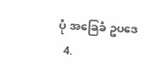ပုံ အခြေခံ ဥပဒေ
  4.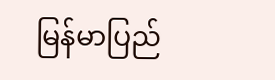မြန်မာပြည်